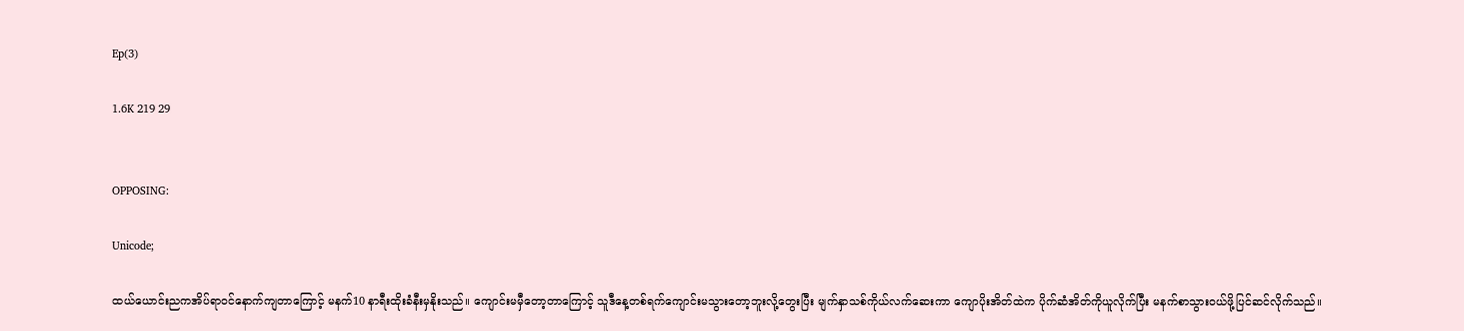Ep(3)

1.6K 219 29


OPPOSING:

Unicode;

ထယ်ယောင်းညကအိပ်ရာဝင်နောက်ကျတာကြောင့် မနက်10 နာရီးထိုးခံနီးမှနိုးသည်။ ကျောင်းမမှီတော့တာကြောင့် သူဒီနေ့တစ်ရက်ကျောင်းမသွားတော့ဘူးလို့တွေးပြီး မျက်နှာသစ်ကိုယ်လက်ဆေးကာ ကျောပိုးအိတ်ထဲက ပိုက်ဆံအိတ်ကိုယူလိုက်ပြီး မနက်စာသွားဝယ်ဖို့ပြင်ဆင်လိုက်သည်။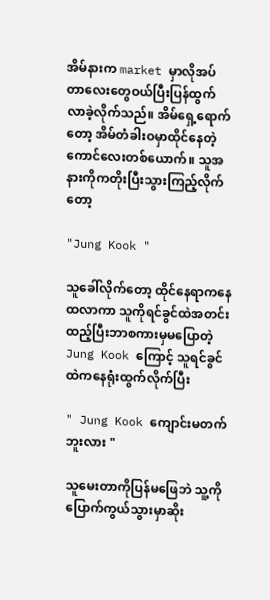အိမ်နားက market မှာလိုအပ်တာလေးတွေဝယ်ပြီးပြန်ထွက်လာခဲ့လိုက်သည်။ အိမ်ရှေ့ရောက်တော့ အိမ်တံခါးဝမှာထိုင်နေတဲ့ကောင်လေးတစ်ယောက်။ သူအနားကိုကတိုးပြီးသွားကြည့်လိုက်တော့

"Jung Kook "

သူခေါ်လိုက်တော့ ထိုင်နေရာကနေထလာကာ သူကိုရင်ခွင်ထဲအတင်းထည့်ပြီးဘာစကားမှမပြောတဲ့ Jung Kook ကြောင့် သူရင်ခွင်ထဲကနေရုံးထွက်လိုက်ပြီး

" Jung Kook ကျောင်းမတက်ဘူးလား "

သူမေးတာကိုပြန်မဖြေဘဲ သူ့ကိုပြောက်ကွယ်သွားမှာဆိုး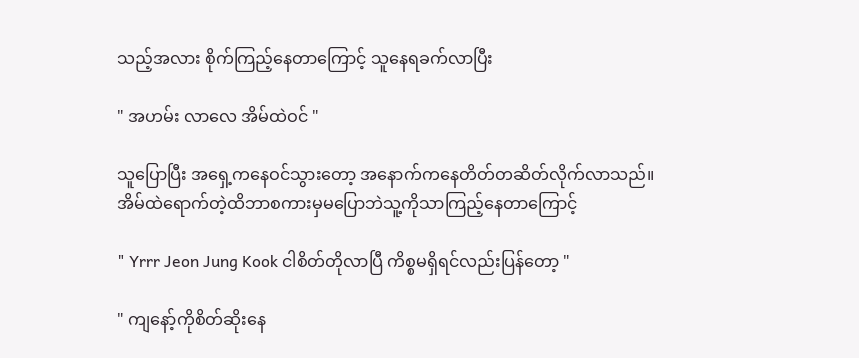သည့်အလား စိုက်ကြည့်နေတာကြောင့် သူနေရခက်လာပြီး

" အဟမ်း လာလေ အိမ်ထဲဝင် "

သူပြောပြီး အရှေ့ကနေဝင်သွားတော့ အနောက်ကနေတိတ်တဆိတ်လိုက်လာသည်။ အိမ်ထဲရောက်တဲ့ထိဘာစကားမှမပြောဘဲသူ့ကိုသာကြည့်နေတာကြောင့်

" Yrrr Jeon Jung Kook ငါစိတ်တိုလာပြီ ကိစ္စမရှိရင်လည်းပြန်တော့ "

" ကျနော့်ကိုစိတ်ဆိုးနေ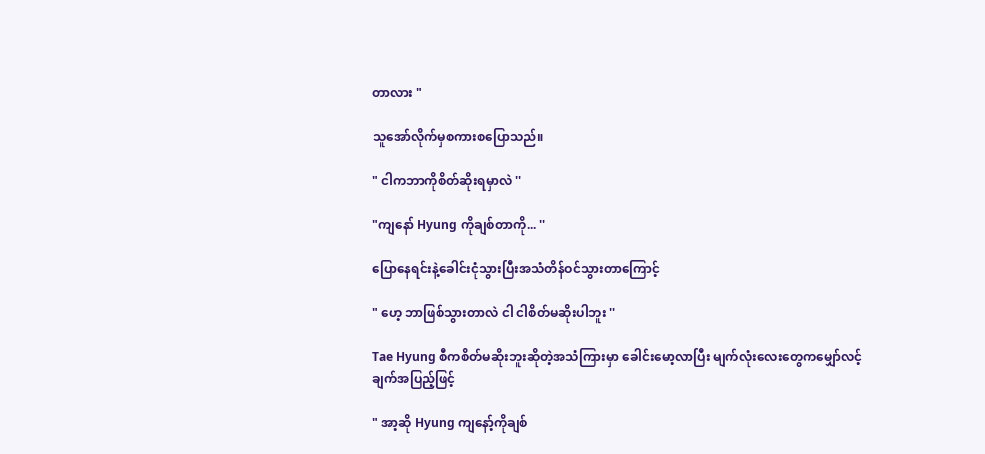တာလား "

သူအော်လိုက်မှစကားစပြောသည်။

" ငါကဘာကိုစိတ်ဆိုးရမှာလဲ ''

"ကျနော် Hyung ကိုချစ်တာကို... ''

ပြောနေရင်းနဲ့ခေါင်းငုံသွားပြီးအသံတိန်ဝင်သွားတာကြောင့်

" ဟေ့ ဘာဖြစ်သွားတာလဲ ငါ ငါစိတ်မဆိုးပါဘူး ''

Tae Hyung စီကစိတ်မဆိုးဘူးဆိုတဲ့အသံကြားမှာ ခေါင်းမော့လာပြီး မျက်လုံးလေးတွေကမျှော်လင့်ချက်အပြည့်ဖြင့်

" အာ့ဆို Hyung ကျနော့်ကိုချစ်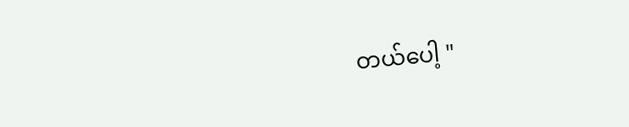တယ်ပေါ့ "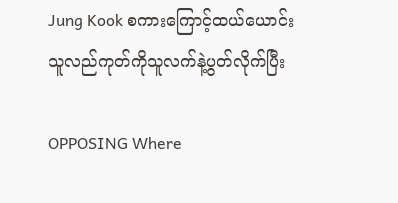Jung Kook စကားကြောင့်ထယ်ယောင်းသူလည်ကုတ်ကိုသူလက်နဲ့ပွတ်လိုက်ပြီး

OPPOSING Where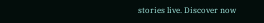stories live. Discover now